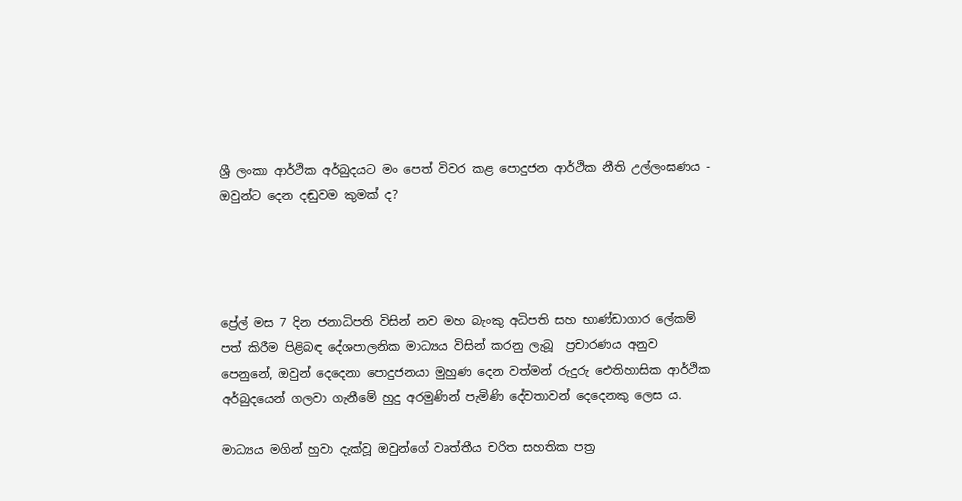ශ්‍රී ලංකා ආර්ථික අර්බුදයට මං පෙත් විවර කළ පොදුජන ආර්ථික නීති උල්ලංඝණය - ඔවුන්ට දෙන දඬුවම කුමක් ද?




ප්‍රේල් මස 7 දින ජනාධිපති විසින් නව මහ බැංකු අධිපති සහ භාණ්ඩාගාර ලේකම් පත් කිරීම පිළිබඳ දේශපාලනික මාධ්‍යය විසින් කරනු ලැබූ  ප්‍රචාරණය අනුව පෙනුනේ, ඔවුන් දෙදෙනා පොදුජනයා මුහුණ දෙන වත්මන් රුදුරු ඓතිහාසික ආර්ථික අර්බුදයෙන් ගලවා ගැනීමේ හුදු අරමුණින් පැමිණි දේවතාවන් දෙදෙනකු ලෙස ය.

මාධ්‍යය මගින් හුවා දැක්වූ ඔවුන්ගේ වෘත්තීය චරිත සහතික පත්‍ර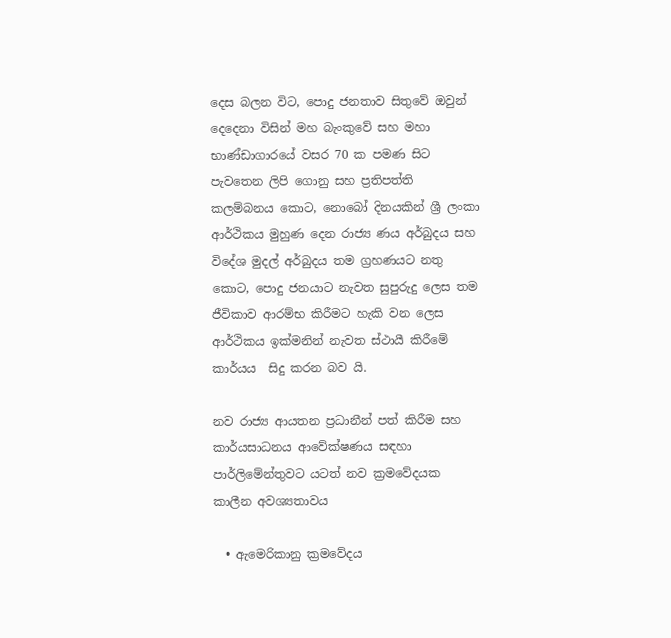දෙස බලන විට, පොදු ජනතාව සිතුවේ ඔවුන් දෙදෙනා විසින් මහ බැංකුවේ සහ මහා භාණ්ඩාගාරයේ වසර 70 ක පමණ සිට පැවතෙන ලිපි ගොනු සහ ප්‍රතිපත්ති කලම්බනය කොට, නොබෝ දිනයකින් ශ්‍රී ලංකා ආර්ථිකය මුහුණ දෙන රාජ්‍ය ණය අර්බුදය සහ විදේශ මුදල් අර්බුදය තම ග්‍රහණයට නතු කොට, පොදු ජනයාට නැවත සුපුරුදු ලෙස තම ජීවිකාව ආරම්භ කිරීමට හැකි වන ලෙස ආර්ථිකය ඉක්මනින් නැවත ස්ථායී කිරීමේ කාර්යය  සිදු කරන බව යි.

නව රාජ්‍ය ආයතන ප්‍රධානීන් පත් කිරීම සහ කාර්යසාධනය ආවේක්ෂණය සඳහා පාර්ලිමේන්තුවට යටත් නව ක්‍රමවේදයක කාලීන අවශ්‍යතාවය

  • ඇමෙරිකානු ක්‍රමවේදය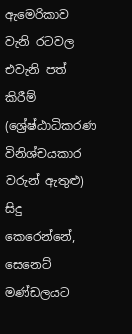ඇමෙරිකාව වැනි රටවල එවැනි පත් කිරීම් (ශ්‍රේෂ්ඨාධිකරණ විනිශ්චයකාර වරුන් ඇතුළු) සිදු කෙරෙන්නේ, සෙනෙට් මණ්ඩලයට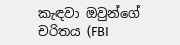කැඳවා ඔවුන්ගේ චරිතය (FBI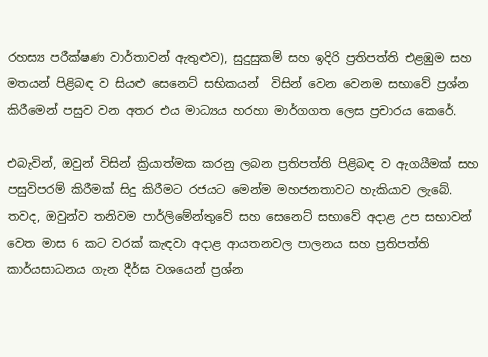රහස්‍ය පරීක්ෂණ වාර්තාවන් ඇතුළුව), සුදුසුකම් සහ ඉදිරි ප්‍රතිපත්ති එළඹුම සහ මතයන් පිළිබඳ ව සියළු සෙනෙට් සභිකයන්  විසින් වෙන වෙනම සභාවේ ප්‍රශ්න කිරීමෙන් පසුව වන අතර එය මාධ්‍යය හරහා මාර්ගගත ලෙස ප්‍රචාරය කෙරේ.

එබැවින්, ඔවුන් විසින් ක්‍රියාත්මක කරනු ලබන ප්‍රතිපත්ති පිළිබඳ ව ඇගයීමක් සහ පසුවිපරම් කිරීමක් සිදු කිරීමට රජයට මෙන්ම මහජනතාවට හැකියාව ලැබේ. තවද, ඔවුන්ව තනිවම පාර්ලිමේන්තුවේ සහ සෙනෙට් සභාවේ අදාළ උප සභාවන් වෙත මාස 6 කට වරක් කැඳවා අදාළ ආයතනවල පාලනය සහ ප්‍රතිපත්ති කාර්යසාධනය ගැන දීර්ඝ වශයෙන් ප්‍රශ්න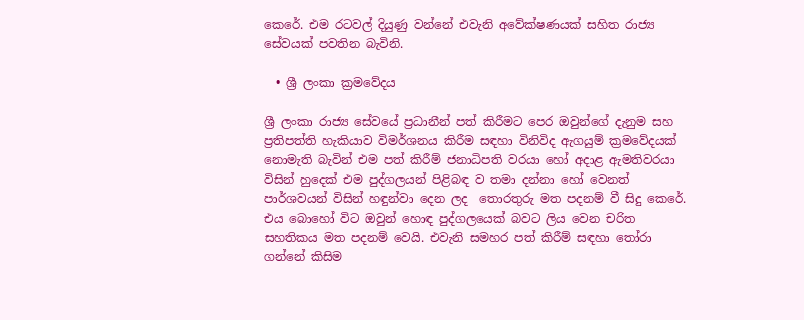කෙරේ. එම රටවල් දියුණු වන්නේ එවැනි අවේක්ෂණයක් සහිත රාජ්‍ය සේවයක් පවතින බැවිනි.

  • ශ්‍රී ලංකා ක්‍රමවේදය

ශ්‍රී ලංකා රාජ්‍ය සේවයේ ප්‍රධානීන් පත් කිරීමට පෙර ඔවුන්ගේ දැනුම සහ ප්‍රතිපත්ති හැකියාව විමර්ශනය කිරීම සඳහා විනිවිද ඇගයුම් ක්‍රමවේදයක් නොමැති බැවින් එම පත් කිරීම් ජනාධිපති වරයා හෝ අදාළ ඇමතිවරයා විසින් හුදෙක් එම පුද්ගලයන් පිළිබඳ ව තමා දන්නා හෝ වෙනත් පාර්ශවයන් විසින් හඳුන්වා දෙන ලද  තොරතුරු මත පදනම් වී සිදු කෙරේ. එය බොහෝ විට ඔවුන් හොඳ පුද්ගලයෙක් බවට ලිය වෙන චරිත සහතිකය මත පදනම් වෙයි. එවැනි සමහර පත් කිරීම් සඳහා තෝරා ගන්නේ කිසිම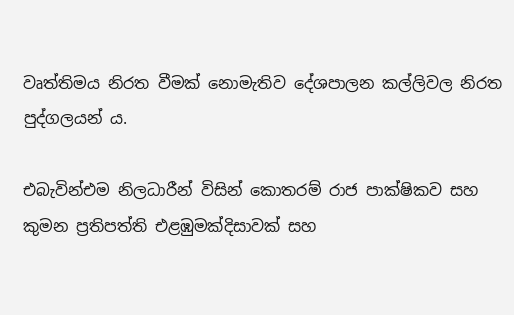වෘත්තිමය නිරත වීමක් නොමැතිව දේශපාලන කල්ලිවල නිරත පුද්ගලයන් ය.

එබැවින්එම නිලධාරීන් විසින් කොතරම් රාජ පාක්ෂිකව සහ කුමන ප්‍රතිපත්ති එළඹුමක්දිසාවක් සහ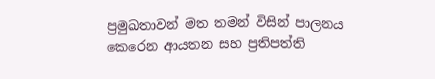ප්‍රමුඛතාවන් මත තමන් විසින් පාලනය කෙරෙන ආයතන සහ ප්‍රතිපත්ති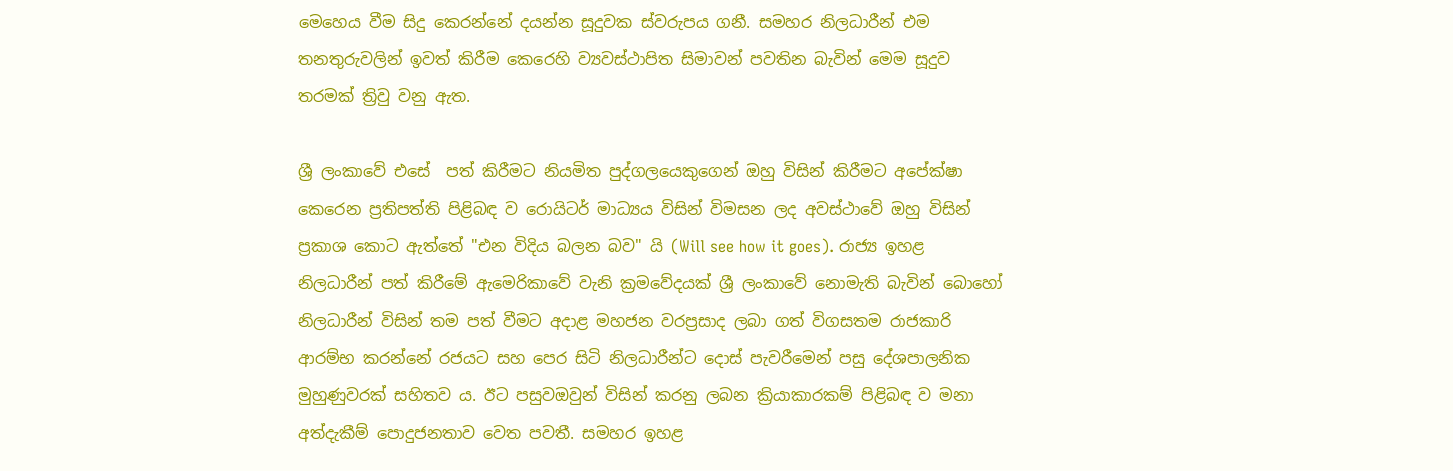මෙහෙය වීම සිදු කෙරන්නේ දයන්න සූදුවක ස්වරුපය ගනී. සමහර නිලධාරීන් එම තනතුරුවලින් ඉවත් කිරීම කෙරෙහි ව්‍යවස්ථාපිත සිමාවන් පවතින බැවින් මෙම සූදුව තරමක් ත්‍රිවු වනු ඇත.

ශ්‍රී ලංකාවේ එසේ  පත් කිරීමට නියමිත පුද්ගලයෙකුගෙන් ඔහු විසින් කිරීමට අපේක්ෂා කෙරෙන ප්‍රතිපත්ති පිළිබඳ ව රොයිටර් මාධ්‍යය විසින් විමසන ලද අවස්ථාවේ ඔහු විසින් ප්‍රකාශ කොට ඇත්තේ "එන විදිය බලන බව" යි (Will see how it goes). රාජ්‍ය ඉහළ නිලධාරීන් පත් කිරීමේ ඇමෙරිකාවේ වැනි ක්‍රමවේදයක් ශ්‍රී ලංකාවේ නොමැති බැවින් බොහෝ නිලධාරීන් විසින් තම පත් වීමට අදාළ මහජන වරප්‍රසාද ලබා ගත් විගසතම රාජකාරි ආරම්භ කරන්නේ රජයට සහ පෙර සිටි නිලධාරීන්ට දොස් පැවරීමෙන් පසු දේශපාලනික මුහුණුවරක් සහිතව ය. ඊට පසුවඔවුන් විසින් කරනු ලබන ක්‍රියාකාරකම් පිළිබඳ ව මනා අත්දැකීම් පොදුජනතාව වෙත පවතී. සමහර ඉහළ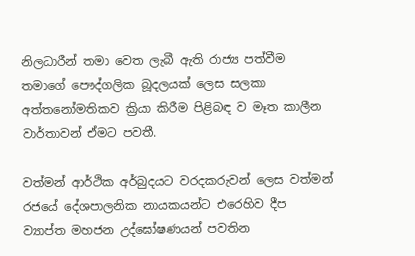නිලධාරීන් තමා වෙත ලැබී ඇති රාජ්‍ය පත්වීම තමාගේ පෞද්ගලික බූදලයක් ලෙස සලකා අත්තනෝමතිකව ක්‍රියා කිරීම පිළිබඳ ව මෑත කාලීන වාර්තාවන් ඒමට පවතී.

වත්මන් ආර්ථික අර්බුදයට වරදකරුවන් ලෙස වත්මන් රජයේ දේශපාලනික නායකයන්ට එරෙහිව දීප ව්‍යාප්ත මහජන උද්ඝෝෂණයන් පවතින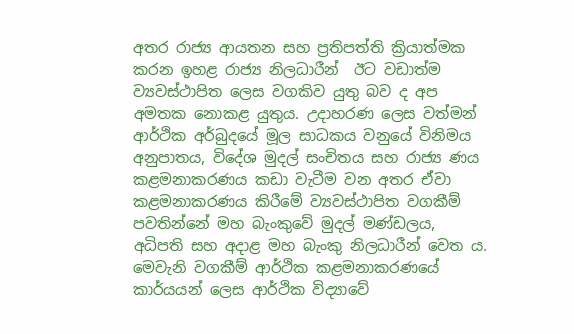අතර රාජ්‍ය ආයතන සහ ප්‍රතිපත්ති ක්‍රියාත්මක කරන ඉහළ රාජ්‍ය නිලධාරීන්  ඊට වඩාත්ම ව්‍යවස්ථාපිත ලෙස වගකිව යුතු බව ද අප අමතක නොකළ යුතුය. උදාහරණ ලෙස වත්මන් ආර්ථික අර්බුදයේ මූල සාධකය වනුයේ විනිමය අනුපාතය, විදේශ මුදල් සංචිතය සහ රාජ්‍ය ණය කළමනාකරණය කඩා වැටීම වන අතර ඒවා කළමනාකරණය කිරීමේ ව්‍යවස්ථාපිත වගකීම් පවතින්නේ මහ බැංකුවේ මුදල් මණ්ඩලය, අධිපති සහ අදාළ මහ බැංකු නිලධාරීන් වෙත ය. මෙවැනි වගකීම් ආර්ථික කළමනාකරණයේ කාර්යයන් ලෙස ආර්ථික විද්‍යාවේ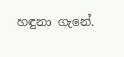හඳුනා ගැනේ.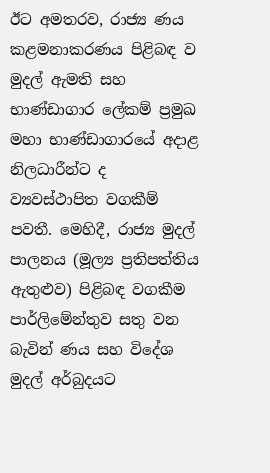ඊට අමතරව, රාජ්‍ය ණය කළමනාකරණය පිළිබඳ ව මුදල් ඇමති සහ භාණ්ඩාගාර ලේකම් ප්‍රමුඛ මහා භාණ්ඩාගාරයේ අදාළ නිලධාරීන්ට ද ව්‍යවස්ථාපිත වගකීම් පවතී. මෙහිදී, රාජ්‍ය මුදල් පාලනය (මූල්‍ය ප්‍රතිපත්තිය ඇතුළුව) පිළිබඳ වගකීම පාර්ලිමේන්තුව සතු වන බැවින් ණය සහ විදේශ මුදල් අර්බුදයට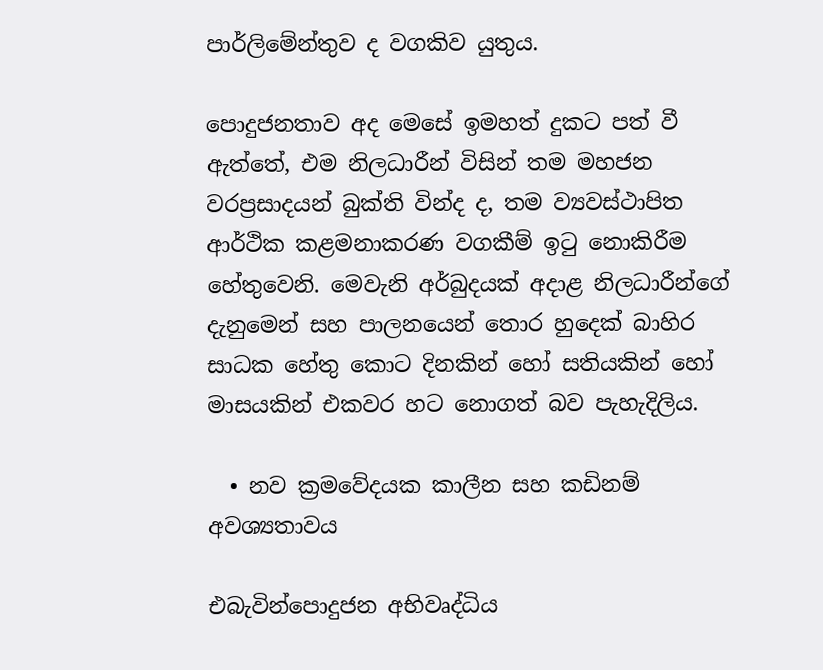පාර්ලිමේන්තුව ද වගකිව යුතුය.

පොදුජනතාව අද මෙසේ ඉමහත් දුකට පත් වී ඇත්තේ, එම නිලධාරීන් විසින් තම මහජන වරප්‍රසාදයන් බුක්ති වින්ද ද, තම ව්‍යවස්ථාපිත ආර්ථික කළමනාකරණ වගකීම් ඉටු නොකිරීම හේතුවෙනි. මෙවැනි අර්බුදයක් අදාළ නිලධාරීන්ගේ දැනුමෙන් සහ පාලනයෙන් තොර හුදෙක් බාහිර සාධක හේතු කොට දිනකින් හෝ සතියකින් හෝ මාසයකින් එකවර හට නොගත් බව පැහැදිලිය.

  • නව ක්‍රමවේදයක කාලීන සහ කඩිනම් අවශ්‍යතාවය

එබැවින්පොදුජන අභිවෘද්ධිය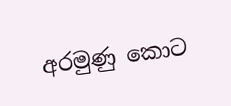අරමුණු කොට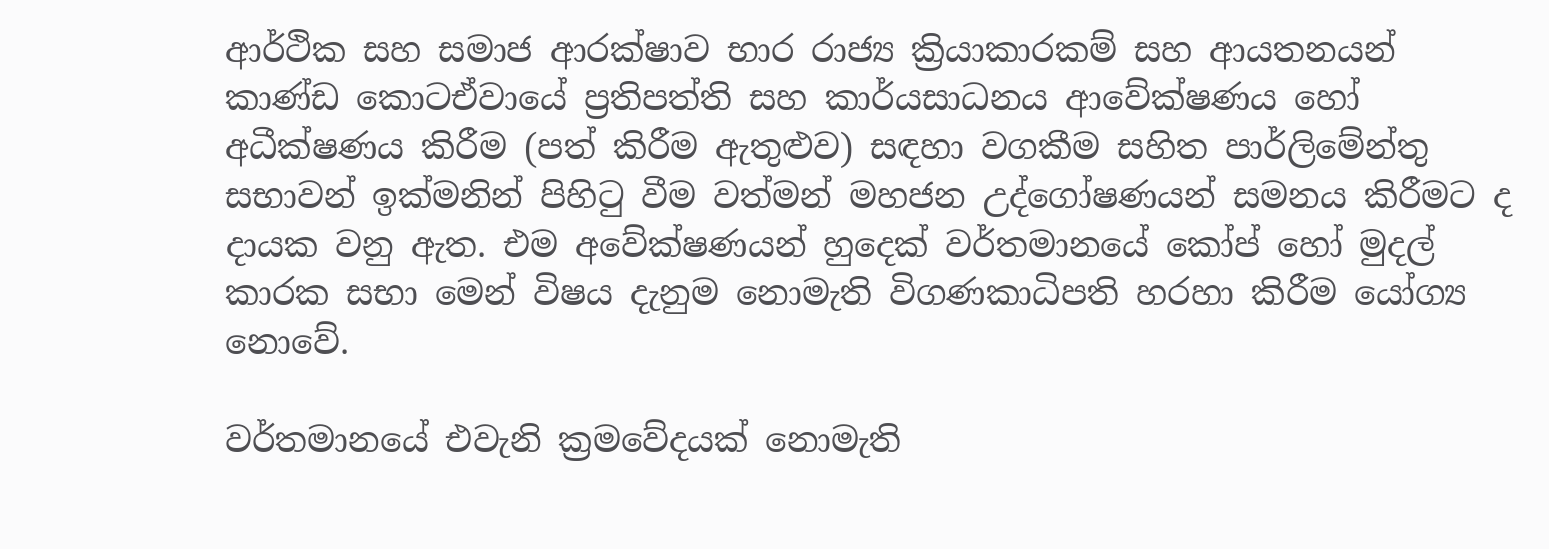ආර්ථික සහ සමාජ ආරක්ෂාව භාර රාජ්‍ය ක්‍රියාකාරකම් සහ ආයතනයන් කාණ්ඩ කොටඒවායේ ප්‍රතිපත්ති සහ කාර්යසාධනය ආවේක්ෂණය හෝ අධීක්ෂණය කිරීම (පත් කිරීම ඇතුළුව) සඳහා වගකීම සහිත පාර්ලිමේන්තු සභාවන් ඉක්මනින් පිහිටු වීම වත්මන් මහජන උද්ගෝෂණයන් සමනය කිරීමට ද දායක වනු ඇත. එම අවේක්ෂණයන් හුදෙක් වර්තමානයේ කෝප් හෝ මුදල් කාරක සභා මෙන් විෂය දැනුම නොමැති විගණකාධිපති හරහා කිරීම යෝග්‍ය නොවේ.

වර්තමානයේ එවැනි ක්‍රමවේදයක් නොමැති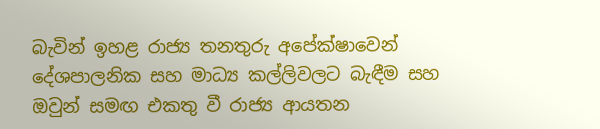බැවින් ඉහළ රාජ්‍ය තනතුරු අපේක්ෂාවෙන් දේශපාලනික සහ මාධ්‍ය කල්ලිවලට බැඳීම සහ ඔවුන් සමඟ එකතු වී රාජ්‍ය ආයතන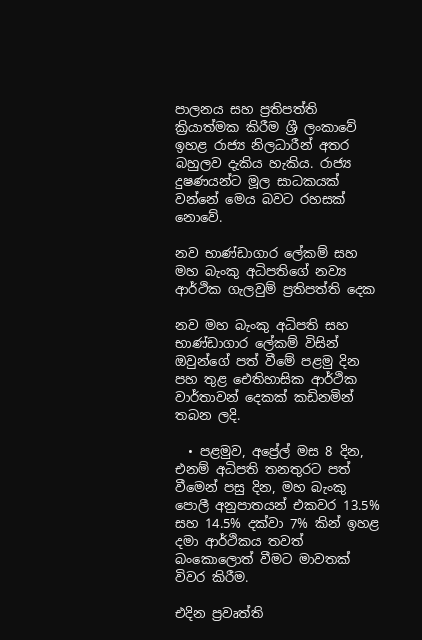පාලනය සහ ප්‍රතිපත්ති ක්‍රියාත්මක කිරීම ශ්‍රී ලංකාවේ ඉහළ රාජ්‍ය නිලධාරීන් අතර බහුලව දැකිය හැකිය. රාජ්‍ය දුෂණයන්ට මූල සාධකයක් වන්නේ මෙය බවට රහසක් නොවේ.

නව භාණ්ඩාගාර ලේකම් සහ මහ බැංකු අධිපතිගේ නව්‍ය ආර්ථික ගැලවුම් ප්‍රතිපත්ති දෙක

නව මහ බැංකු අධිපති සහ භාණ්ඩාගාර ලේකම් විසින් ඔවුන්ගේ පත් වීමේ පළමු දින පහ තුළ ඓතිහාසික ආර්ථික වාර්තාවන් දෙකක් කඩිනමින් තබන ලදි.

  • පළමුව, අප්‍රේල් මස 8 දින, එනම් අධිපති තනතුරට පත් වීමෙන් පසු දින, මහ බැංකු පොලී අනුපාතයන් එකවර 13.5% සහ 14.5% දක්වා 7% කින් ඉහළ දමා ආර්ථිකය තවත් බංකොලොත් වීමට මාවතක් විවර කිරීම.

එදින ප්‍රවෘත්ති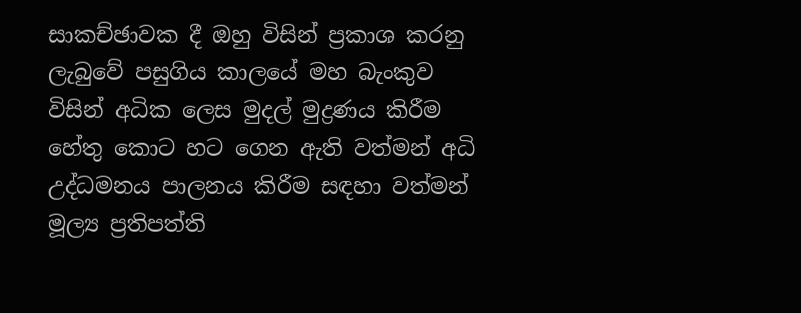සාකච්ඡාවක දී ඔහු විසින් ප්‍රකාශ කරනු ලැබුවේ පසුගිය කාලයේ මහ බැංකුව විසින් අධික ලෙස මුදල් මුද්‍රණය කිරීම හේතු කොට හට ගෙන ඇති වත්මන් අධි උද්ධමනය පාලනය කිරීම සඳහා වත්මන් මූල්‍ය ප්‍රතිපත්ති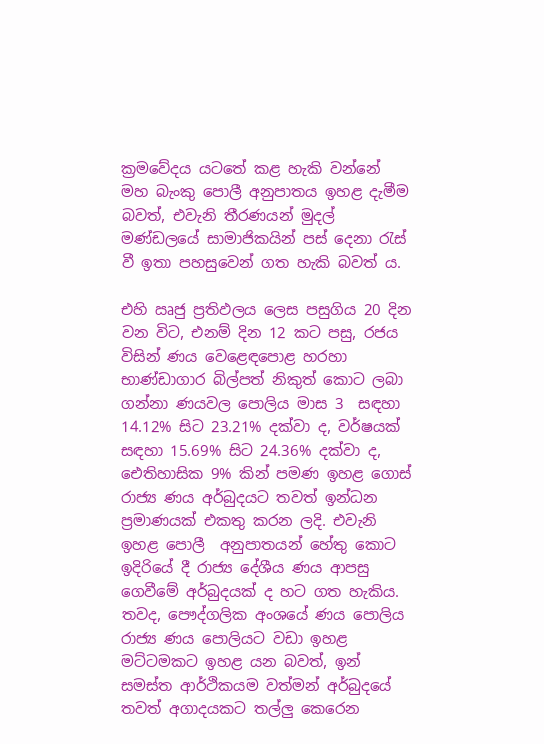ක්‍රමවේදය යටතේ කළ හැකි වන්නේ මහ බැංකු පොලී අනුපාතය ඉහළ දැමීම බවත්, එවැනි තීරණයන් මුදල් මණ්ඩලයේ සාමාජිකයින් පස් දෙනා රැස් වී ඉතා පහසුවෙන් ගත හැකි බවත් ය.

එහි ඍජු ප්‍රතිඵලය ලෙස පසුගිය 20 දින වන විට, එනම් දින 12 කට පසු, රජය විසින් ණය වෙළෙඳපොළ හරහා භාණ්ඩාගාර බිල්පත් නිකුත් කොට ලබා ගන්නා ණයවල පොලිය මාස 3  සඳහා 14.12% සිට 23.21% දක්වා ද, වර්ෂයක් සඳහා 15.69% සිට 24.36% දක්වා ද, ඓතිහාසික 9% කින් පමණ ඉහළ ගොස් රාජ්‍ය ණය අර්බුදයට තවත් ඉන්ධන ප්‍රමාණයක් එකතු කරන ලදි. එවැනි ඉහළ පොලී  අනුපාතයන් හේතු කොට ඉදිරියේ දී රාජ්‍ය දේශීය ණය ආපසු ගෙවීමේ අර්බුදයක් ද හට ගත හැකිය. තවද, පෞද්ගලික අංශයේ ණය පොලිය රාජ්‍ය ණය පොලියට වඩා ඉහළ මට්ටමකට ඉහළ යන බවත්, ඉන් සමස්ත ආර්ථිකයම වත්මන් අර්බුදයේ තවත් අගාදයකට තල්ලු කෙරෙන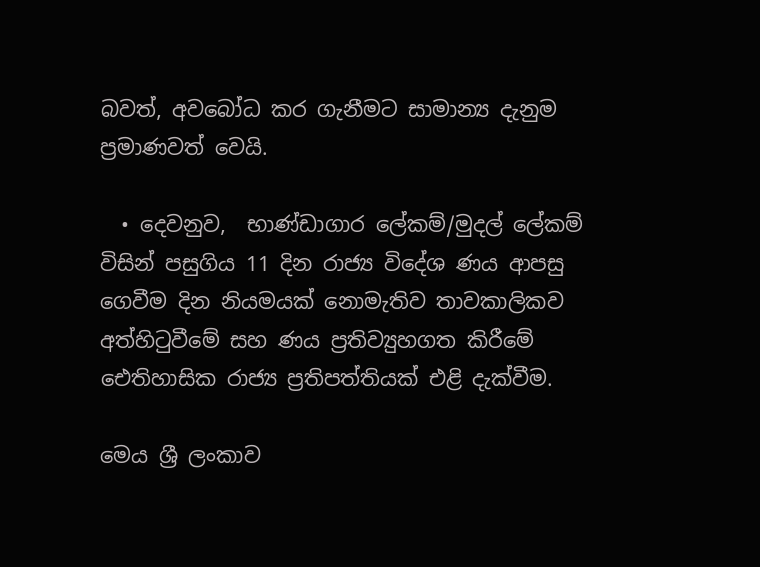බවත්, අවබෝධ කර ගැනීමට සාමාන්‍ය දැනුම ප්‍රමාණවත් වෙයි.

  • දෙවනුව,  භාණ්ඩාගාර ලේකම්/මුදල් ලේකම් විසින් පසුගිය 11 දින රාජ්‍ය විදේශ ණය ආපසු ගෙවීම දින නියමයක් නොමැතිව තාවකාලිකව අත්හිටුවීමේ සහ ණය ප්‍රතිව්‍යුහගත කිරීමේ ඓතිහාසික රාජ්‍ය ප්‍රතිපත්තියක් එළි දැක්වීම.

මෙය ශ්‍රී ලංකාව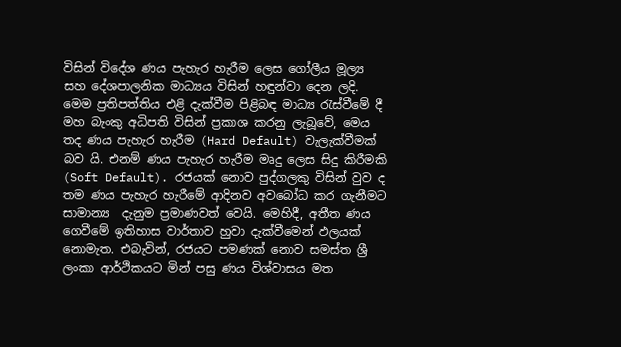විසින් විදේශ ණය පැහැර හැරීම ලෙස ගෝලීය මූල්‍ය සහ දේශපාලනික මාධ්‍යය විසින් හඳුන්වා දෙන ලදි. මෙම ප්‍රතිපත්තිය එළි දැක්වීම පිළිබඳ මාධ්‍ය රැස්වීමේ දී මහ බැංකු අධිපති විසින් ප්‍රකාශ කරනු ලැබූවේ, මෙය තද ණය පැහැර හැරීම (Hard Default) වැලැක්වීමක් බව යි. එනම් ණය පැහැර හැරීම මෘදු ලෙස සිදු කිරීමකි (Soft Default). රජයක් නොව පුද්ගලකු විසින් වුව ද තම ණය පැහැර හැරීමේ ආදිනව අවබෝධ කර ගැනීමට සාමාන්‍ය  දැනුම ප්‍රමාණවත් වෙයි. මෙහිදී, අතීත ණය ගෙවීමේ ඉතිහාස වාර්තාව හුවා දැක්වීමෙන් ඵලයක් නොමැත. එබැවින්, රජයට පමණක් නොව සමස්ත ශ්‍රී ලංකා ආර්ථිකයට මින් පසු ණය විශ්වාසය මත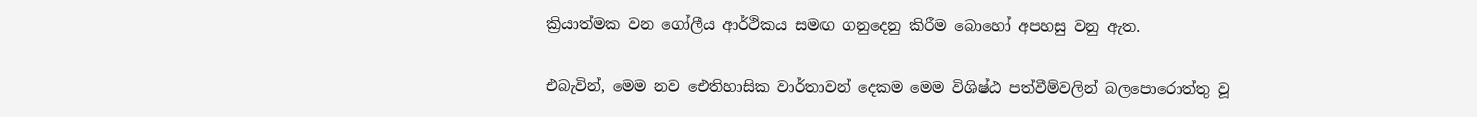ක්‍රියාත්මක වන ගෝලීය ආර්ථිකය සමඟ ගනුදෙනු කිරීම බොහෝ අපහසු වනු ඇත.

එබැවින්, මෙම නව ඓතිහාසික වාර්තාවන් දෙකම මෙම විශිෂ්ඨ පත්වීම්වලින් බලපොරොත්තු වූ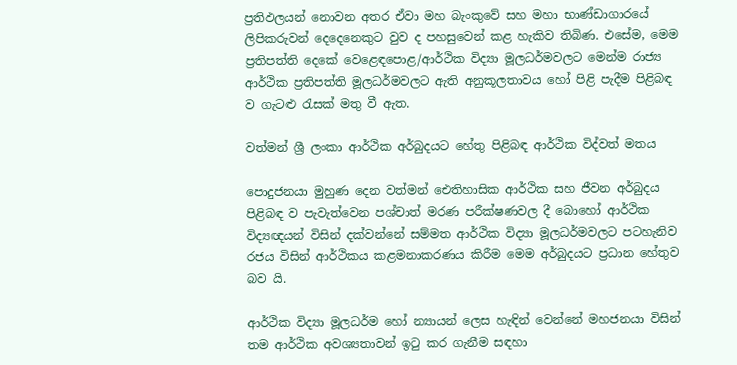ප්‍රතිඵලයන් නොවන අතර ඒවා මහ බැංකුවේ සහ මහා භාණ්ඩාගාරයේ ලිපිකරුවන් දෙදෙනෙකුට වුව ද පහසුවෙන් කළ හැකිව තිබිණ. එසේම, මෙම ප්‍රතිපත්ති දෙකේ වෙළෙඳපොළ/ආර්ථික විද්‍යා මූලධර්මවලට මෙන්ම රාජ්‍ය ආර්ථික ප්‍රතිපත්ති මූලධර්මවලට ඇති අනුකූලතාවය හෝ පිළි පැදීම පිළිබඳ ව ගැටළු රැසක් මතු වී ඇත.

වත්මන් ශ්‍රී ලංකා ආර්ථික අර්බුදයට හේතු පිළිබඳ ආර්ථික විද්වත් මතය

පොදුජනයා මුහුණ දෙන වත්මන් ඓතිහාසික ආර්ථික සහ ජීවන අර්බුදය පිළිබඳ ව පැවැත්වෙන පශ්චාත් මරණ පරීක්ෂණවල දී බොහෝ ආර්ථික විද්‍යඥයන් විසින් දක්වන්නේ සම්මත ආර්ථික විද්‍යා මූලධර්මවලට පටහැනිව රජය විසින් ආර්ථිකය කළමනාකරණය කිරීම මෙම අර්බුදයට ප්‍රධාන හේතුව බව යි.

ආර්ථික විද්‍යා මූලධර්ම හෝ න්‍යායන් ලෙස හැඳින් වෙන්නේ මහජනයා විසින් තම ආර්ථික අවශ්‍යතාවන් ඉටු කර ගැනීම සඳහා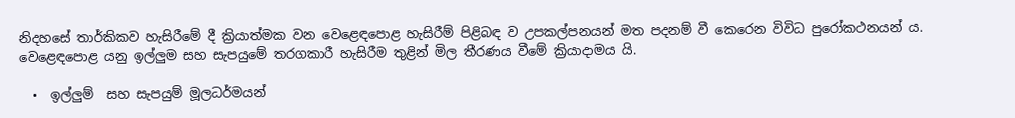නිදහසේ තාර්කිකව හැසිරීමේ දී ක්‍රියාත්මක වන වෙළෙඳපොළ හැසිරීම් පිළිබඳ ව උපකල්පනයන් මත පදනම් වී කෙරෙන විවිධ පුරෝකථනයන් ය. වෙළෙඳපොළ යනු ඉල්ලුම සහ සැපයුමේ තරගකාරී හැසිරීම තුළින් මිල තීරණය වීමේ ක්‍රියාදාමය යි.

  •  ඉල්ලුම්  සහ සැපයුම් මූලධර්මයන්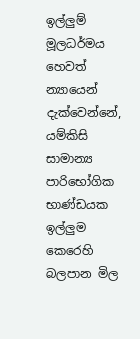ඉල්ලුම් මූලධර්මය හෙවත් න්‍යායෙන් දැක්වෙන්නේ, යම්කිසි සාමාන්‍ය පාරිභෝගික භාණ්ඩයක ඉල්ලුම කෙරෙහි බලපාන මිල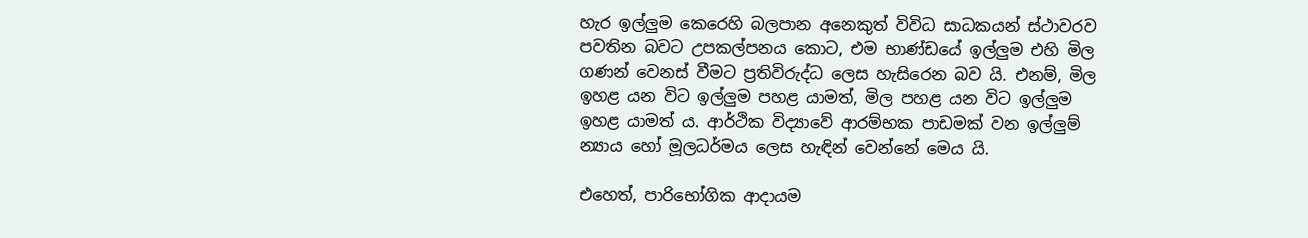හැර ඉල්ලුම කෙරෙහි බලපාන අනෙකුත් විවිධ සාධකයන් ස්ථාවරව පවතින බවට උපකල්පනය කොට, එම භාණ්ඩයේ ඉල්ලුම එහි මිල ගණන් වෙනස් වීමට ප්‍රතිවිරුද්ධ ලෙස හැසිරෙන බව යි. එනම්, මිල ඉහළ යන විට ඉල්ලුම පහළ යාමත්, මිල පහළ යන විට ඉල්ලුම ඉහළ යාමත් ය. ආර්ථික විද්‍යාවේ ආරම්භක පාඩමක් වන ඉල්ලුම් න්‍යාය හෝ මූලධර්මය ලෙස හැඳින් වෙන්නේ මෙය යි.

එහෙත්, පාරිභෝගික ආදායම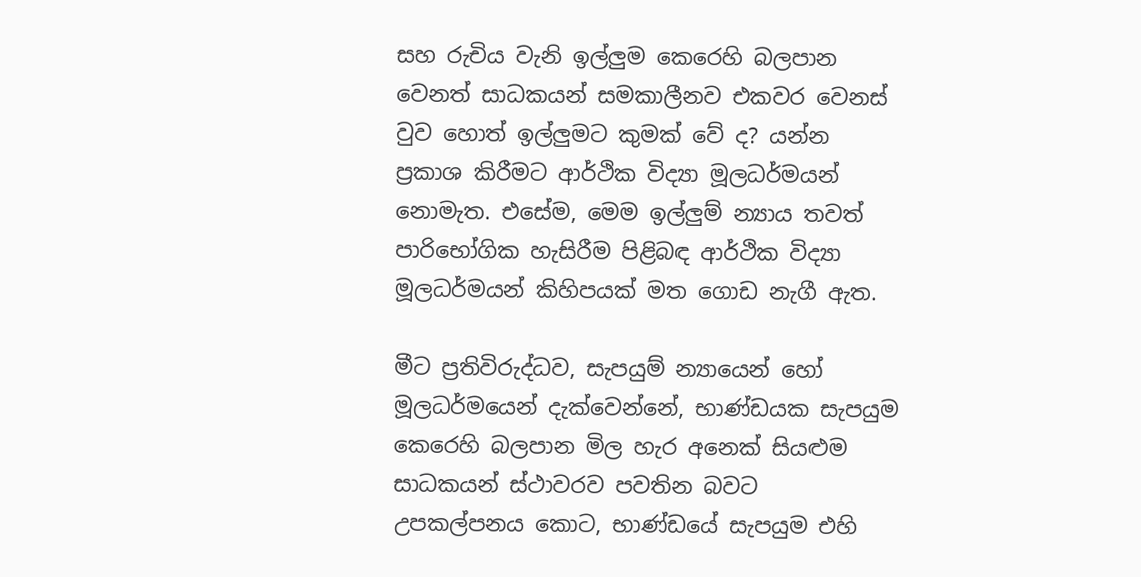සහ රුචිය වැනි ඉල්ලුම කෙරෙහි බලපාන වෙනත් සාධකයන් සමකාලීනව එකවර වෙනස් වුව හොත් ඉල්ලුමට කුමක් වේ ද? යන්න ප්‍රකාශ කිරීමට ආර්ථික විද්‍යා මූලධර්මයන් නොමැත. එසේම, මෙම ඉල්ලුම් න්‍යාය තවත් පාරිභෝගික හැසිරීම පිළිබඳ ආර්ථික විද්‍යා මූලධර්මයන් කිහිපයක් මත ගොඩ නැගී ඇත.

මීට ප්‍රතිවිරුද්ධව, සැපයුම් න්‍යායෙන් හෝ මූලධර්මයෙන් දැක්වෙන්නේ, භාණ්ඩයක සැපයුම කෙරෙහි බලපාන මිල හැර අනෙක් සියළුම සාධකයන් ස්ථාවරව පවතින බවට උපකල්පනය කොට, භාණ්ඩයේ සැපයුම එහි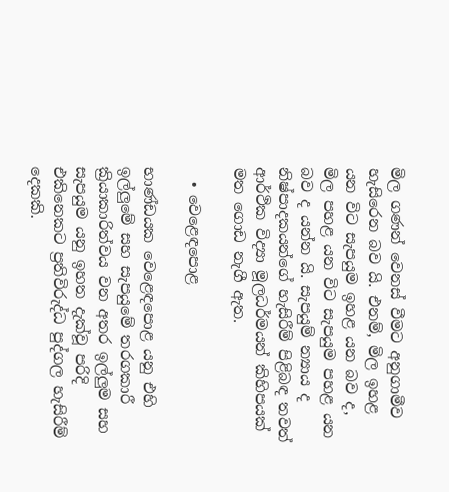මිල ගණන් වෙනස් වීමට අනුගාමීව හැසිරෙන බව යි. එනම්, මිල ඉහළ යන විට සැපයුම ඉහළ යන බව ද, මිල පහළ යන විට සැපයුම පහළ යන බව ද යන්න යි. සැපයුම් න්‍යාය ද නිෂ්පාදකයන්ගේ හැසිරීම් පිළිබඳ තවත් ආර්ථික විද්‍යා මූලධර්මයන් කිහිපයක් මත ගොඩ නැගී ඇත.

  • වෙළෙඳපොළ

භාණ්ඩයක වෙළෙඳපොළ යනු එහි ඉල්ලුමේ සහ සැපයුමේ තරගකාරී ක්‍රියාකාරිත්වය වන අතර ඉල්ලුම සහ සැපයුම යනු ඉහත දැක්වූ පරිදි එකිනෙකට ප්‍රතිවිරුද්ධ පුද්ගල හැසිරීම් දෙකකි.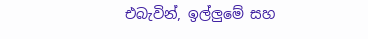එබැවින්, ඉල්ලුමේ සහ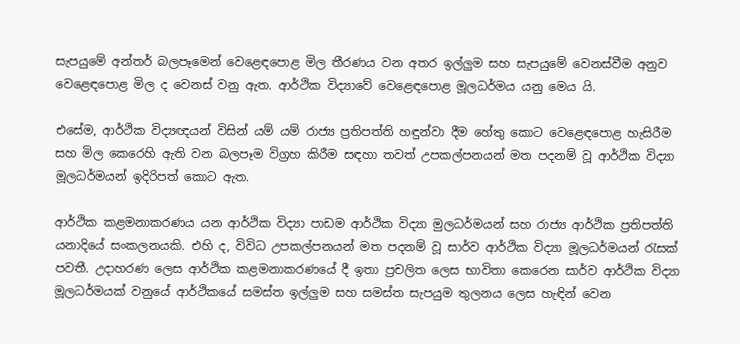සැපයුමේ අන්තර් බලපෑමෙන් වෙළෙඳපොළ මිල තීරණය වන අතර ඉල්ලුම සහ සැපයුමේ වෙනස්වීම අනුව වෙළෙඳපොළ මිල ද වෙනස් වනු ඇත. ආර්ථික විද්‍යාවේ වෙළෙඳපොළ මූලධර්මය යනු මෙය යි.

එසේම, ආර්ථික විද්‍යඥයන් විසින් යම් යම් රාජ්‍ය ප්‍රතිපත්ති හඳුන්වා දීම හේතු කොට වෙළෙඳපොළ හැසිරීම සහ මිල කෙරෙහි ඇති වන බලපෑම විග්‍රහ කිරීම සඳහා තවත් උපකල්පනයන් මත පදනම් වූ ආර්ථික විද්‍යා මූලධර්මයන් ඉදිරිපත් කොට ඇත.

ආර්ථික කළමනාකරණය යන ආර්ථික විද්‍යා පාඩම ආර්ථික විද්‍යා මුලධර්මයන් සහ රාජ්‍ය ආර්ථික ප්‍රතිපත්ති යනාදියේ සංකලනයකි. එහි ද, විවිධ උපකල්පනයන් මත පදනම් වූ සාර්ව ආර්ථික විද්‍යා මූලධර්මයන් රැසක් පවතී. උදාහරණ ලෙස ආර්ථික කළමනාකරණයේ දී ඉතා ප්‍රචලිත ලෙස භාවිතා කෙරෙන සාර්ව ආර්ථික විද්‍යා මූලධර්මයක් වනුයේ ආර්ථිකයේ සමස්ත ඉල්ලුම සහ සමස්ත සැපයුම තුලනය ලෙස හැඳින් වෙන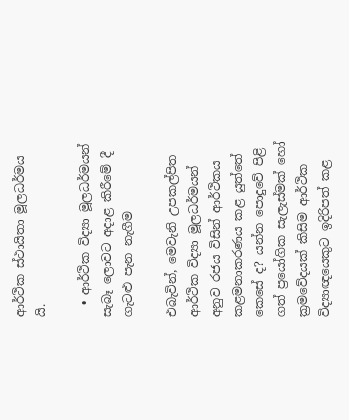ආර්ථික ස්ථායිතා මූලධර්මය යි.

  • ආර්ථික විද්‍යා මූලධර්මයන් සැබෑ ලොවට අදාළ කිරීමේ දී ගැටළු පැන නැගීම

එබැවින්, මෙවැනි උපකල්පිත ආර්ථික විද්‍යා මූලධර්මයන් අනුව රජය විසින් ආර්ථිකය කළමනාකරණය කළ යුත්තේ කෙසේ ද? යන්න පොදුවේ පිළි ගත් ප්‍රයෝගික සැලැස්මක් හෝ ක්‍රමවේදයක් කිසිම ආර්ථික විද්‍යාඥයෙකුට ඉදිරිපත් කළ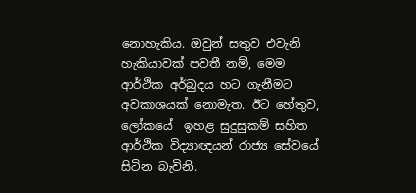නොහැකිය. ඔවුන් සතුව එවැනි හැකියාවක් පවතී නම්, මෙම  ආර්ථික අර්බුදය හට ගැනීමට අවකාශයක් නොමැත. ඊට හේතුව, ලෝකයේ  ඉහළ සුදුසුකම් සහිත ආර්ථික විද්‍යාඥයන් රාජ්‍ය සේවයේ සිටින බැවිනි.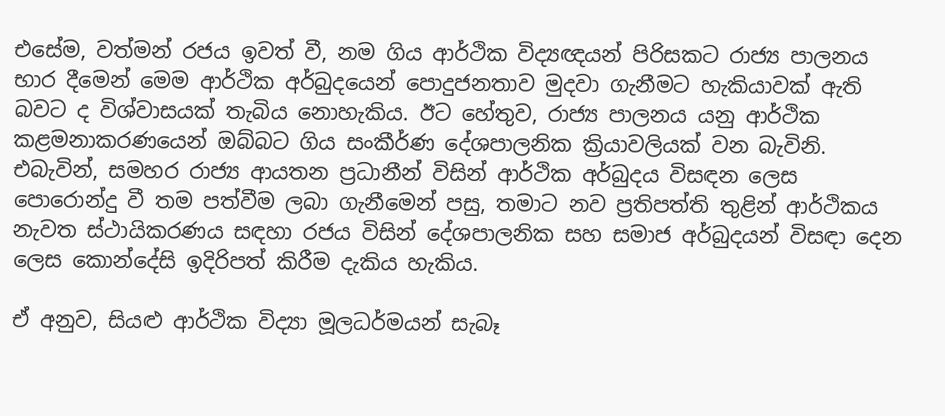එසේම, වත්මන් රජය ඉවත් වී, නම ගිය ආර්ථික විද්‍යඥයන් පිරිසකට රාජ්‍ය පාලනය භාර දීමෙන් මෙම ආර්ථික අර්බුදයෙන් පොදුජනතාව මුදවා ගැනීමට හැකියාවක් ඇති බවට ද විශ්වාසයක් තැබිය නොහැකිය. ඊට හේතුව, රාජ්‍ය පාලනය යනු ආර්ථික කළමනාකරණයෙන් ඔබ්බට ගිය සංකීර්ණ දේශපාලනික ක්‍රියාවලියක් වන බැවිනි. එබැවින්, සමහර රාජ්‍ය ආයතන ප්‍රධානීන් විසින් ආර්ථික අර්බුදය විසඳන ලෙස පොරොන්දු වී තම පත්වීම ලබා ගැනීමෙන් පසු, තමාට නව ප්‍රතිපත්ති තුළින් ආර්ථිකය නැවත ස්ථායිකරණය සඳහා රජය විසින් දේශපාලනික සහ සමාජ අර්බුදයන් විසඳා දෙන ලෙස කොන්දේසි ඉදිරිපත් කිරීම දැකිය හැකිය.

ඒ අනුව, සියළු ආර්ථික විද්‍යා මූලධර්මයන් සැබෑ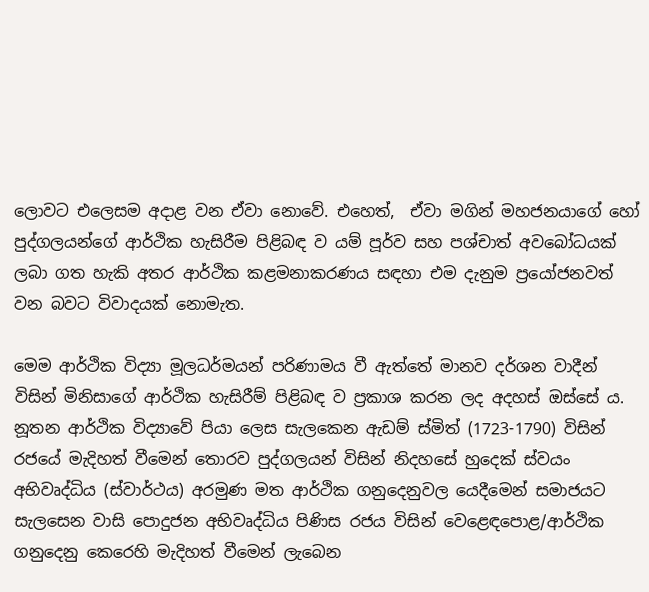ලොවට එලෙසම අදාළ වන ඒවා නොවේ. එහෙත්,  ඒවා මගින් මහජනයාගේ හෝ පුද්ගලයන්ගේ ආර්ථික හැසිරීම පිළිබඳ ව යම් පූර්ව සහ පශ්චාත් අවබෝධයක් ලබා ගත හැකි අතර ආර්ථික කළමනාකරණය සඳහා එම දැනුම ප්‍රයෝජනවත් වන බවට විවාදයක් නොමැත.

මෙම ආර්ථික විද්‍යා මූලධර්මයන් පරිණාමය වී ඇත්තේ මානව දර්ශන වාදීන් විසින් මිනිසාගේ ආර්ථික හැසිරීම් පිළිබඳ ව ප්‍රකාශ කරන ලද අදහස් ඔස්සේ ය. නූතන ආර්ථික විද්‍යාවේ පියා ලෙස සැලකෙන ඇඩම් ස්මිත් (1723-1790) විසින් රජයේ මැදිහත් වීමෙන් තොරව පුද්ගලයන් විසින් නිදහසේ හුදෙක් ස්වයං අභිවෘද්ධිය (ස්වාර්ථය) අරමුණ මත ආර්ථික ගනුදෙනුවල යෙදීමෙන් සමාජයට සැලසෙන වාසි පොදුජන අභිවෘද්ධිය පිණිස රජය විසින් වෙළෙඳපොළ/ආර්ථික ගනුදෙනු කෙරෙහි මැදිහත් වීමෙන් ලැබෙන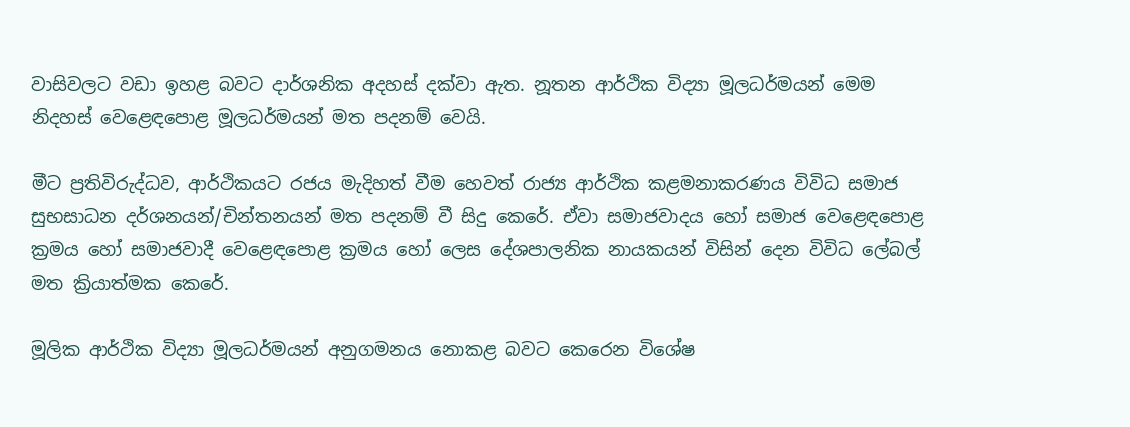වාසිවලට වඩා ඉහළ බවට දාර්ශනික අදහස් දක්වා ඇත. නූතන ආර්ථික විද්‍යා මූලධර්මයන් මෙම නිදහස් වෙළෙඳපොළ මූලධර්මයන් මත පදනම් වෙයි.

මීට ප්‍රතිවිරුද්ධව, ආර්ථිකයට රජය මැදිහත් වීම හෙවත් රාජ්‍ය ආර්ථික කළමනාකරණය විවිධ සමාජ සුභසාධන දර්ශනයන්/චින්තනයන් මත පදනම් වී සිදු කෙරේ. ඒවා සමාජවාදය හෝ සමාජ වෙළෙඳපොළ ක්‍රමය හෝ සමාජවාදී වෙළෙඳපොළ ක්‍රමය හෝ ලෙස දේශපාලනික නායකයන් විසින් දෙන විවිධ ලේබල් මත ක්‍රියාත්මක කෙරේ.

මූලික ආර්ථික විද්‍යා මූලධර්මයන් අනුගමනය නොකළ බවට කෙරෙන විශේෂ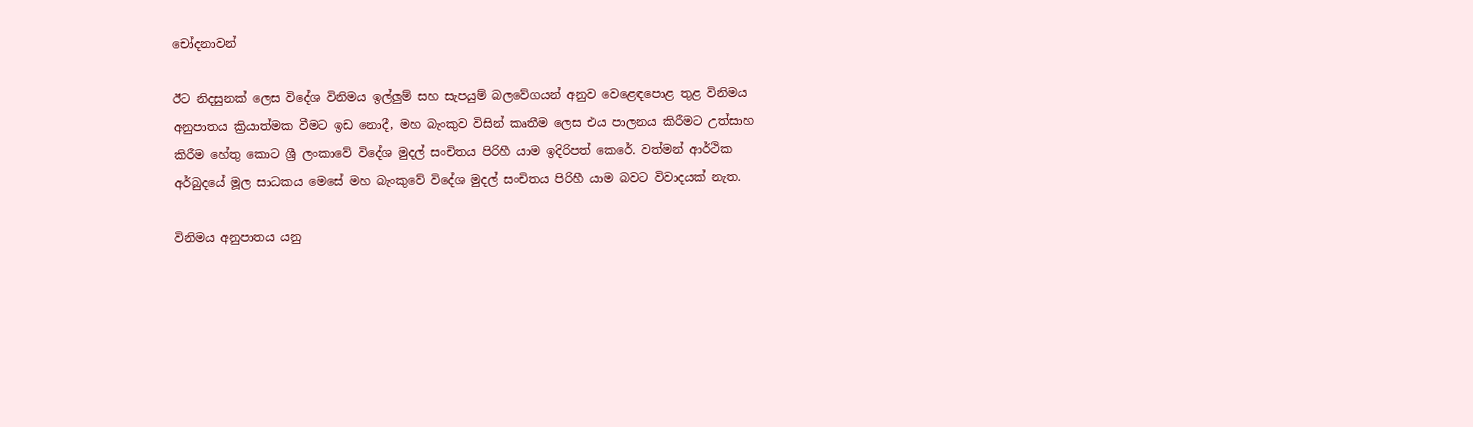චෝදනාවන්

ඊට නිදසුනක් ලෙස විදේශ විනිමය ඉල්ලුම් සහ සැපයුම් බලවේගයන් අනුව වෙළෙඳපොළ තුළ විනිමය අනුපාතය ක්‍රියාත්මක වීමට ඉඩ නොදී, මහ බැංකුව විසින් කෘතීම ලෙස එය පාලනය කිරීමට උත්සාහ කිරීම හේතු කොට ශ්‍රී ලංකාවේ විදේශ මුදල් සංචිතය පිරිහී යාම ඉදිරිපත් කෙරේ. වත්මන් ආර්ථික අර්බුදයේ මූල සාධකය මෙසේ මහ බැංකුවේ විදේශ මුදල් සංචිතය පිරිහී යාම බවට විවාදයක් නැත.

විනිමය අනුපාතය යනු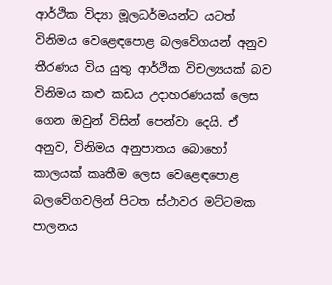ආර්ථික විද්‍යා මූලධර්මයන්ට යටත් විනිමය වෙළෙඳපොළ බලවේගයන් අනුව තීරණය විය යුතු ආර්ථික විචල්‍යයක් බව විනිමය කළු කඩය උදාහරණයක් ලෙස ගෙන ඔවුන් විසින් පෙන්වා දෙයි. ඒ අනුව, විනිමය අනුපාතය බොහෝ කාලයක් කෘතීම ලෙස වෙළෙඳපොළ බලවේගවලින් පිටත ස්ථාවර මට්ටමක පාලනය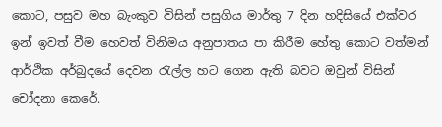කොට, පසුව මහ බැංකුව විසින් පසුගිය මාර්තු 7 දින හදිසියේ එක්වර ඉන් ඉවත් වීම හෙවත් විනිමය අනුපාතය පා කිරීම හේතු කොට වත්මන් ආර්ථික අර්බුදයේ දෙවන රැල්ල හට ගෙන ඇති බවට ඔවුන් විසින් චෝදනා කෙරේ.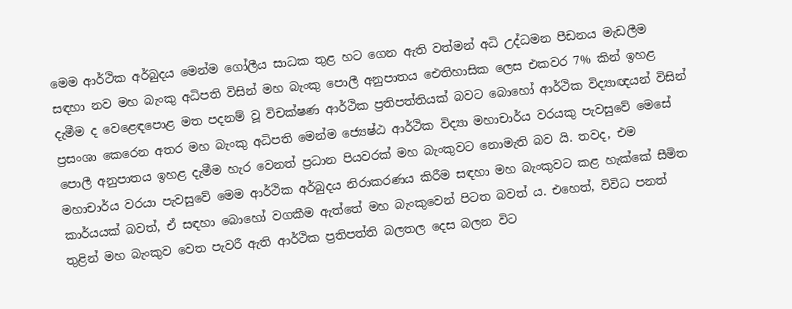මෙම ආර්ථික අර්බුදය මෙන්ම ගෝලීය සාධක තුළ හට ගෙන ඇති වත්මන් අධි උද්ධමන පීඩනය මැඩලීම සඳහා නව මහ බැංකු අධිපති විසින් මහ බැංකු පොලී අනුපාතය ඓතිහාසික ලෙස එකවර 7% කින් ඉහළ දැමීම ද වෙළෙඳපොළ මත පදනම් වූ විචක්ෂණ ආර්ථික ප්‍රතිපත්තියක් බවට බොහෝ ආර්ථික විද්‍යාඥයන් විසින් ප්‍රසංශා කෙරෙන අතර මහ බැංකු අධිපති මෙන්ම ජ්‍යෙෂ්ඨ ආර්ථික විද්‍යා මහාචාර්ය වරයකු පැවසුවේ මෙසේ පොලී අනුපාතය ඉහළ දැමීම හැර වෙනත් ප්‍රධාන පියවරක් මහ බැංකුවට නොමැති බව යි. තවද, එම මහාචාර්ය වරයා පැවසුවේ මෙම ආර්ථික අර්බුදය නිරාකරණය කිරීම සඳහා මහ බැංකුවට කළ හැක්කේ සීමිත කාර්යයක් බවත්, ඒ සඳහා බොහෝ වගකීම ඇත්තේ මහ බැංකුවෙන් පිටත බවත් ය. එහෙත්, විවිධ පනත් තුළින් මහ බැංකුව වෙත පැවරී ඇති ආර්ථික ප්‍රතිපත්ති බලතල දෙස බලන විට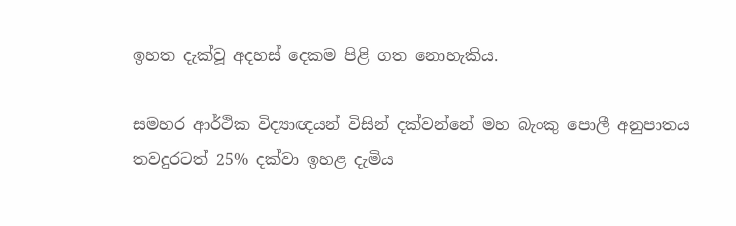ඉහත දැක්වූ අදහස් දෙකම පිළි ගත නොහැකිය.

සමහර ආර්ථික විද්‍යාඥයන් විසින් දක්වන්නේ මහ බැංකු පොලී අනුපාතය තවදුරටත් 25% දක්වා ඉහළ දැමිය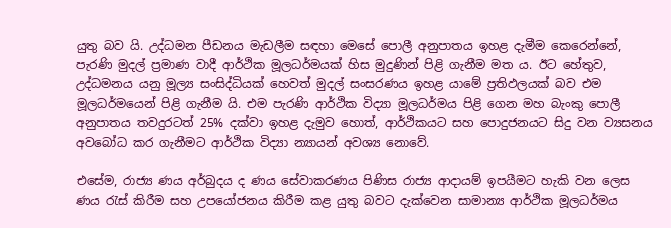යුතු බව යි. උද්ධමන පීඩනය මැඩලීම සඳහා මෙසේ පොලී අනුපාතය ඉහළ දැමීම කෙරෙන්නේ, පැරණි මුදල් ප්‍රමාණ වාදී ආර්ථික මූලධර්මයක් හිස මුදුණින් පිළි ගැනීම මත ය. ඊට හේතුව, උද්ධමනය යනු මූල්‍ය සංසිද්ධියක් හෙවත් මුදල් සංසරණය ඉහළ යාමේ ප්‍රතිඵලයක් බව එම මූලධර්මයෙන් පිළි ගැනීම යි. එම පැරණි ආර්ථික විද්‍යා මූලධර්මය පිළි ගෙන මහ බැංකු පොලී අනුපාතය තවදුරටත් 25% දක්වා ඉහළ දැමුව හොත්, ආර්ථිකයට සහ පොදුජනයට සිදු වන ව්‍යසනය අවබෝධ කර ගැනීමට ආර්ථික විද්‍යා න්‍යායන් අවශ්‍ය නොවේ.

එසේම, රාජ්‍ය ණය අර්බුදය ද ණය සේවාකරණය පිණිස රාජ්‍ය ආදායම් ඉපයීමට හැකි වන ලෙස ණය රැස් කිරීම සහ උපයෝජනය කිරීම කළ යුතු බවට දැක්වෙන සාමාන්‍ය ආර්ථික මූලධර්මය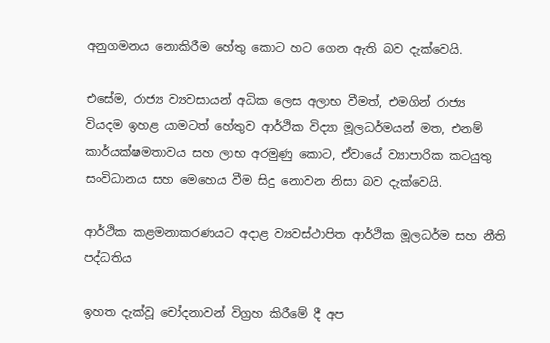අනුගමනය නොකිරීම හේතු කොට හට ගෙන ඇති බව දැක්වෙයි.

එසේම, රාජ්‍ය ව්‍යවසායන් අධික ලෙස අලාභ වීමත්, එමගින් රාජ්‍ය වියදම ඉහළ යාමටත් හේතුව ආර්ථික විද්‍යා මූලධර්මයන් මත, එනම් කාර්යක්ෂමතාවය සහ ලාභ අරමුණු කොට, ඒවායේ ව්‍යාපාරික කටයුතු සංවිධානය සහ මෙහෙය වීම සිදු නොවන නිසා බව දැක්වෙයි.

ආර්ථික කළමනාකරණයට අදාළ ව්‍යවස්ථාපිත ආර්ථික මූලධර්ම සහ නීති පද්ධතිය

ඉහත දැක්වූ චෝදනාවන් විග්‍රහ කිරීමේ දී අප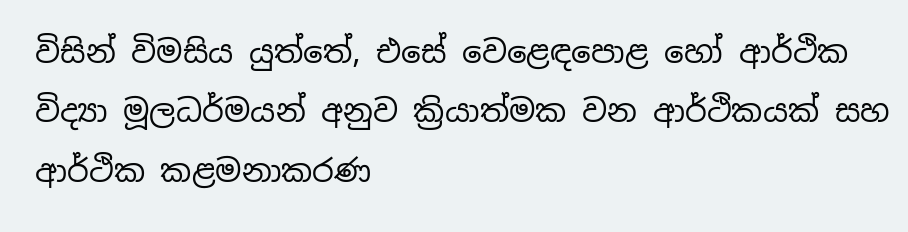විසින් විමසිය යුත්තේ, එසේ වෙළෙඳපොළ හෝ ආර්ථික විද්‍යා මූලධර්මයන් අනුව ක්‍රියාත්මක වන ආර්ථිකයක් සහ ආර්ථික කළමනාකරණ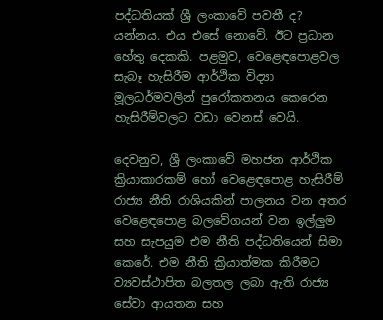පද්ධතියක් ශ්‍රී ලංකාවේ පවතී ද? යන්නය. එය එසේ නොවේ. ඊට ප්‍රධාන හේතු දෙකකි. පළමුව, වෙළෙඳපොළවල සැබෑ හැසිරීම ආර්ථික විද්‍යා මූලධර්මවලින් පුරෝකතනය කෙරෙන හැසිරීම්වලට වඩා වෙනස් වෙයි.

දෙවනුව, ශ්‍රී ලංකාවේ මහජන ආර්ථික ක්‍රියාකාරකම් හෝ වෙළෙඳපොළ හැසිරීම් රාජ්‍ය නීති රාශියකින් පාලනය වන අතර වෙළෙඳපොළ බලවේගයන් වන ඉල්ලුම සහ සැපයුම එම නීති පද්ධතියෙන් සිමා කෙරේ. එම නීති ක්‍රියාත්මක කිරීමට ව්‍යවස්ථාපිත බලතල ලබා ඇති රාජ්‍ය සේවා ආයතන සහ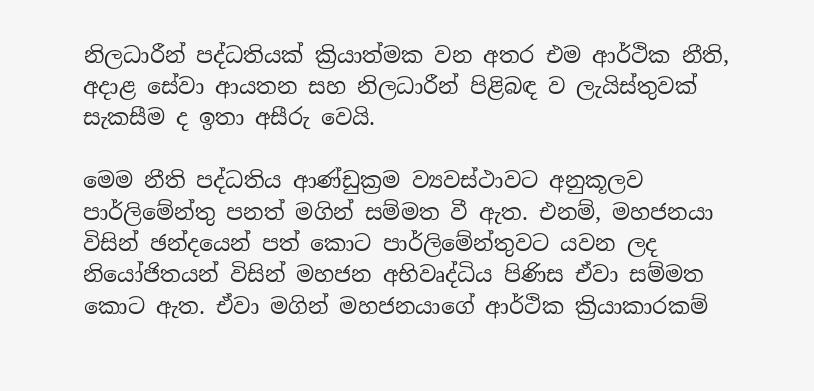නිලධාරීන් පද්ධතියක් ක්‍රියාත්මක වන අතර එම ආර්ථික නීති, අදාළ සේවා ආයතන සහ නිලධාරීන් පිළිබඳ ව ලැයිස්තුවක් සැකසීම ද ඉතා අසීරු වෙයි.

මෙම නීති පද්ධතිය ආණ්ඩුක්‍රම ව්‍යවස්ථාවට අනුකූලව පාර්ලිමේන්තු පනත් මගින් සම්මත වී ඇත. එනම්, මහජනයා විසින් ඡන්දයෙන් පත් කොට පාර්ලිමේන්තුවට යවන ලද නියෝජිතයන් විසින් මහජන අභිවෘද්ධිය පිණිස ඒවා සම්මත කොට ඇත. ඒවා මගින් මහජනයාගේ ආර්ථික ක්‍රියාකාරකම්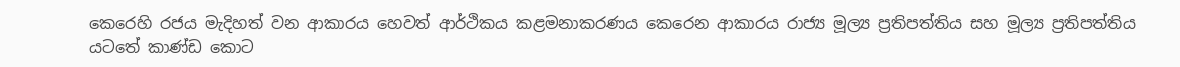කෙරෙහි රජය මැදිහත් වන ආකාරය හෙවත් ආර්ථිකය කළමනාකරණය කෙරෙන ආකාරය රාජ්‍ය මූල්‍ය ප්‍රතිපත්තිය සහ මූල්‍ය ප්‍රතිපත්තිය යටතේ කාණ්ඩ කොට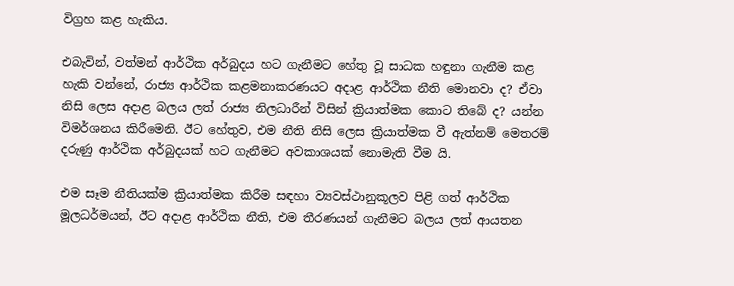විග්‍රහ කළ හැකිය.

එබැවින්, වත්මන් ආර්ථික අර්බුදය හට ගැනීමට හේතු වූ සාධක හඳුනා ගැනීම කළ හැකි වන්නේ, රාජ්‍ය ආර්ථික කළමනාකරණයට අදාළ ආර්ථික නීති මොනවා ද? ඒවා නිසි ලෙස අදාළ බලය ලත් රාජ්‍ය නිලධාරීන් විසින් ක්‍රියාත්මක කොට තිබේ ද? යන්න විමර්ශනය කිරීමෙනි. ඊට හේතුව, එම නීති නිසි ලෙස ක්‍රියාත්මක වී ඇත්නම් මෙතරම් දරුණු ආර්ථික අර්බුදයක් හට ගැනීමට අවකාශයක් නොමැති වීම යි.

එම සෑම නීතියක්ම ක්‍රියාත්මක කිරීම සඳහා ව්‍යවස්ථානුකූලව පිළි ගත් ආර්ථික මූලධර්මයන්, ඊට අදාළ ආර්ථික නීති, එම තීරණයන් ගැනීමට බලය ලත් ආයතන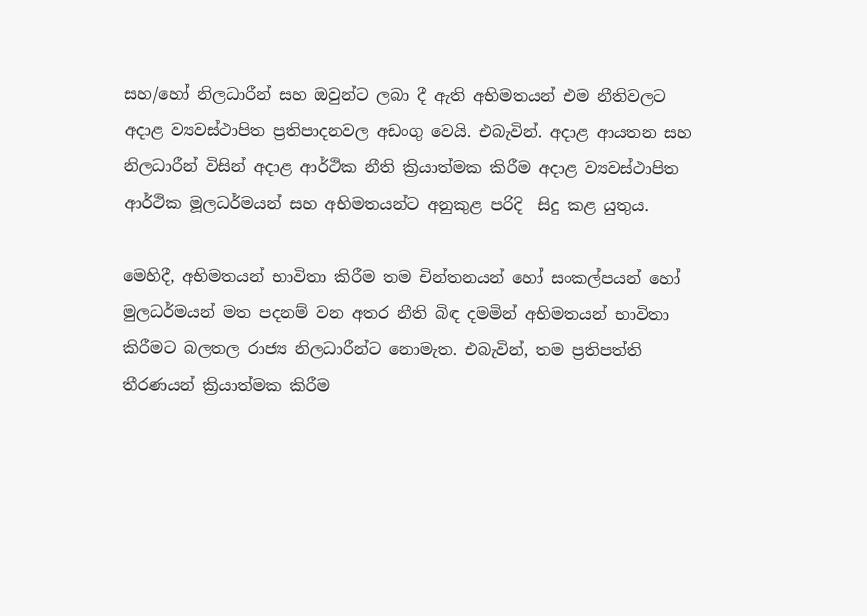සහ/හෝ නිලධාරීන් සහ ඔවුන්ට ලබා දී ඇති අභිමතයන් එම නීතිවලට අදාළ ව්‍යවස්ථාපිත ප්‍රතිපාදනවල අඩංගු වෙයි. එබැවින්. අදාළ ආයතන සහ නිලධාරීන් විසින් අදාළ ආර්ථික නීති ක්‍රියාත්මක කිරීම අදාළ ව්‍යවස්ථාපිත ආර්ථික මූලධර්මයන් සහ අභිමතයන්ට අනුකුළ පරිදි  සිදු කළ යුතුය.

මෙහිදී, අභිමතයන් භාවිතා කිරීම තම චින්තනයන් හෝ සංකල්පයන් හෝ මුලධර්මයන් මත පදනම් වන අතර නීති බිඳ දමමින් අභිමතයන් භාවිතා කිරීමට බලතල රාජ්‍ය නිලධාරීන්ට නොමැත. එබැවින්, තම ප්‍රතිපත්ති තීරණයන් ක්‍රියාත්මක කිරීම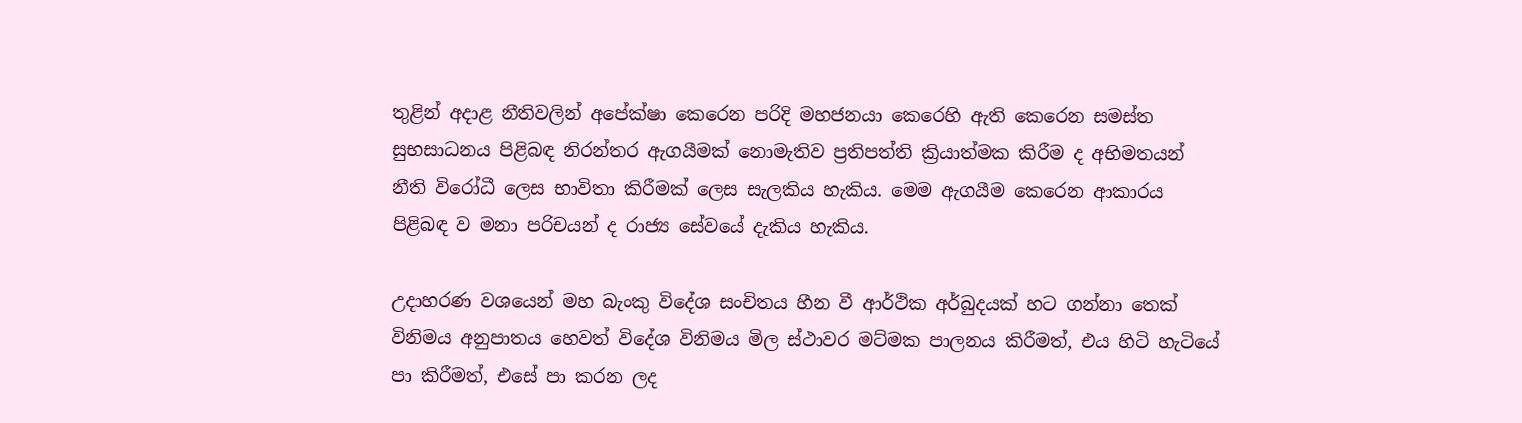තුළින් අදාළ නීතිවලින් අපේක්ෂා කෙරෙන පරිදි මහජනයා කෙරෙහි ඇති කෙරෙන සමස්ත සුභසාධනය පිළිබඳ නිරන්තර ඇගයීමක් නොමැතිව ප්‍රතිපත්ති ක්‍රියාත්මක කිරීම ද අභිමතයන් නීති විරෝධී ලෙස භාවිතා කිරීමක් ලෙස සැලකිය හැකිය. මෙම ඇගයීම කෙරෙන ආකාරය පිළිබඳ ව මනා පරිචයන් ද රාජ්‍ය සේවයේ දැකිය හැකිය.

උදාහරණ වශයෙන් මහ බැංකු විදේශ සංචිතය හීන වී ආර්ථික අර්බුදයක් හට ගන්නා තෙක් විනිමය අනුපාතය හෙවත් විදේශ විනිමය මිල ස්ථාවර මට්මක පාලනය කිරීමත්, එය හිටි හැටියේ පා කිරීමත්, එසේ පා කරන ලද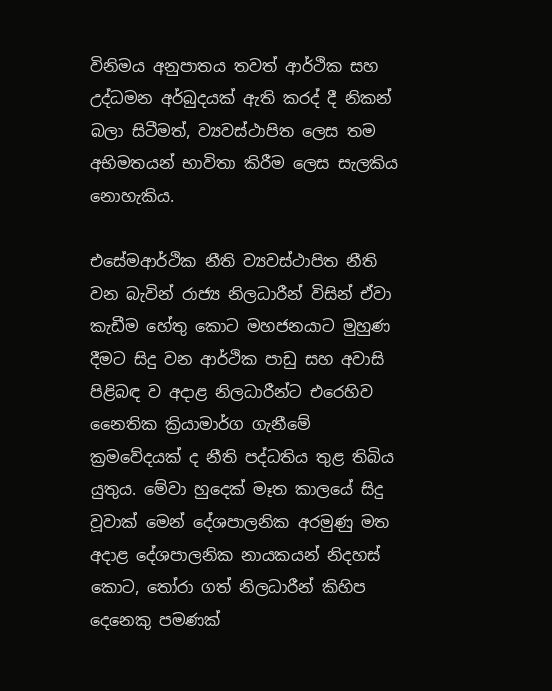විනිමය අනුපාතය තවත් ආර්ථික සහ උද්ධමන අර්බුදයක් ඇති කරද් දී නිකන් බලා සිටීමත්, ව්‍යවස්ථාපිත ලෙස තම අභිමතයන් භාවිතා කිරීම ලෙස සැලකිය නොහැකිය.

එසේමආර්ථික නීති ව්‍යවස්ථාපිත නීති වන බැවින් රාජ්‍ය නිලධාරීන් විසින් ඒවා කැඩීම හේතු කොට මහජනයාට මුහුණ දීමට සිදු වන ආර්ථික පාඩු සහ අවාසි පිළිබඳ ව අදාළ නිලධාරීන්ට එරෙහිව නෛතික ක්‍රියාමාර්ග ගැනීමේ ක්‍රමවේදයක් ද නීති පද්ධතිය තුළ තිබිය යුතුය. මේවා හුදෙක් මෑත කාලයේ සිදු වූවාක් මෙන් දේශපාලනික අරමුණු මත අදාළ දේශපාලනික නායකයන් නිදහස් කොට, තෝරා ගත් නිලධාරීන් කිහිප දෙනෙකු පමණක්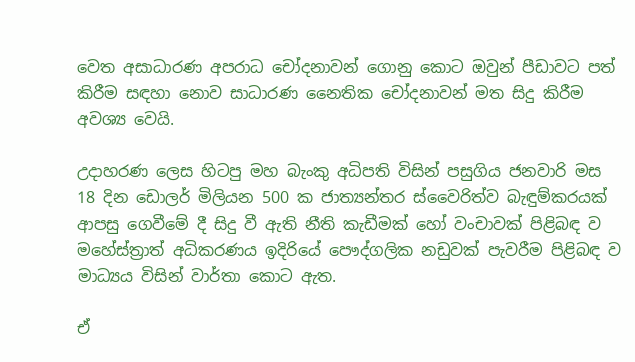වෙත අසාධාරණ අපරාධ චෝදනාවන් ගොනු කොට ඔවුන් පීඩාවට පත් කිරීම සඳහා නොව සාධාරණ නෛතික චෝදනාවන් මත සිදු කිරීම අවශ්‍ය වෙයි.

උදාහරණ ලෙස හිටපු මහ බැංකු අධිපති විසින් පසුගිය ජනවාරි මස 18 දින ඩොලර් මිලියන 500 ක ජාත්‍යන්තර ස්වෛරිත්ව බැඳුම්කරයක් ආපසු ගෙවීමේ දී සිදු වී ඇති නීති කැඩීමක් හෝ වංචාවක් පිළිබඳ ව මහේස්ත්‍රාත් අධිකරණය ඉදිරියේ පෞද්ගලික නඩුවක් පැවරීම පිළිබඳ ව මාධ්‍යය විසින් වාර්තා කොට ඇත.

ඒ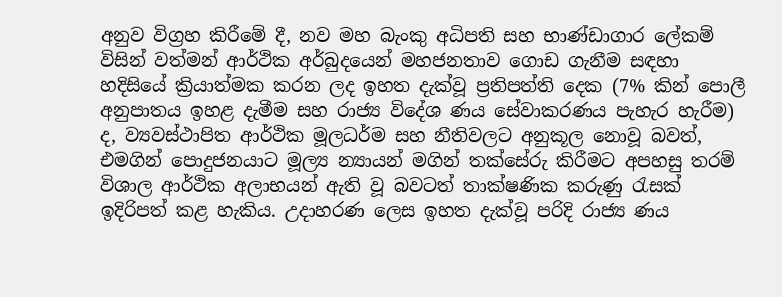අනුව විග්‍රහ කිරීමේ දී, නව මහ බැංකු අධිපති සහ භාණ්ඩාගාර ලේකම් විසින් වත්මන් ආර්ථික අර්බුදයෙන් මහජනතාව ගොඩ ගැනීම සඳහා හදිසියේ ක්‍රියාත්මක කරන ලද ඉහත දැක්වූ ප්‍රතිපත්ති දෙක (7% කින් පොලී අනුපාතය ඉහළ දැමීම සහ රාජ්‍ය විදේශ ණය සේවාකරණය පැහැර හැරීම) ද, ව්‍යවස්ථාපිත ආර්ථික මූලධර්ම සහ නීතිවලට අනුකූල නොවූ බවත්, එමගින් පොදුජනයාට මූල්‍ය න්‍යායන් මගින් තක්සේරු කිරීමට අපහසු තරම් විශාල ආර්ථික අලාභයන් ඇති වූ බවටත් තාක්ෂණික කරුණු රැසක් ඉදිරිපත් කළ හැකිය. උදාහරණ ලෙස ඉහත දැක්වූ පරිදි රාජ්‍ය ණය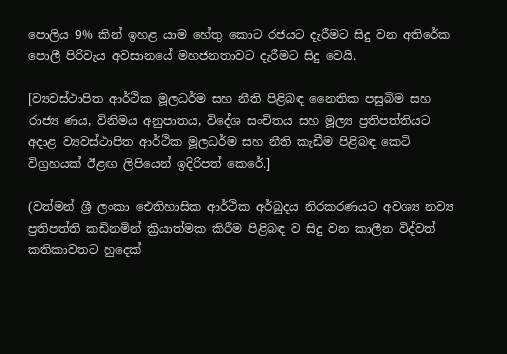පොලිය 9% කින් ඉහළ යාම හේතු කොට රජයට දැරීමට සිදු වන අතිරේක පොලී පිරිවැය අවසානයේ මහජනතාවට දැරීමට සිදු වෙයි.

[ව්‍යවස්ථාපිත ආර්ථික මූලධර්ම සහ නීති පිළිබඳ නෛතික පසුබිම සහ රාජ්‍ය ණය, විනිමය අනුපාතය, විදේශ සංචිතය සහ මූල්‍ය ප්‍රතිපත්තියට අදාළ ව්‍යවස්ථාපිත ආර්ථික මූලධර්ම සහ නීති කැඩීම පිළිබඳ කෙටි විග්‍රහයක් ඊළඟ ලිපියෙන් ඉදිරිපත් කෙරේ.]

(වත්මන් ශ්‍රී ලංකා ඓතිහාසික ආර්ථික අර්බුදය නිරකරණයට අවශ්‍ය නව්‍ය ප්‍රතිපත්ති කඩිනමින් ක්‍රියාත්මක කිරීම පිළිබඳ ව සිදු වන කාලීන විද්වත් කතිකාවතට හුදෙක්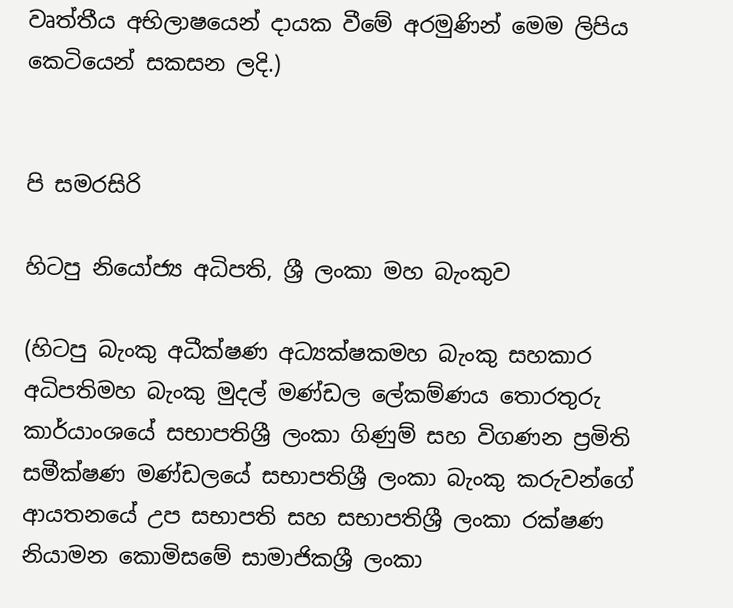වෘත්තීය අභිලාෂයෙන් දායක වීමේ අරමුණින් මෙම ලිපිය කෙටියෙන් සකසන ලදි.)


පි සමරසිරි

හිටපු නියෝජ්‍ය අධිපති, ශ්‍රී ලංකා මහ බැංකුව

(හිටපු බැංකු අධීක්ෂණ අධ්‍යක්ෂකමහ බැංකු සහකාර අධිපතිමහ බැංකු මුදල් මණ්ඩල ලේකම්ණය තොරතුරු කාර්යාංශයේ සභාපතිශ්‍රී ලංකා ගිණුම් සහ විගණන ප්‍රමිති සමීක්ෂණ මණ්ඩලයේ සභාපතිශ්‍රී ලංකා බැංකු කරුවන්ගේ ආයතනයේ උප සභාපති සහ සභාපතිශ්‍රී ලංකා රක්ෂණ නියාමන කොමිසමේ සාමාජිකශ්‍රී ලංකා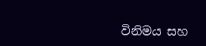විනිමය සහ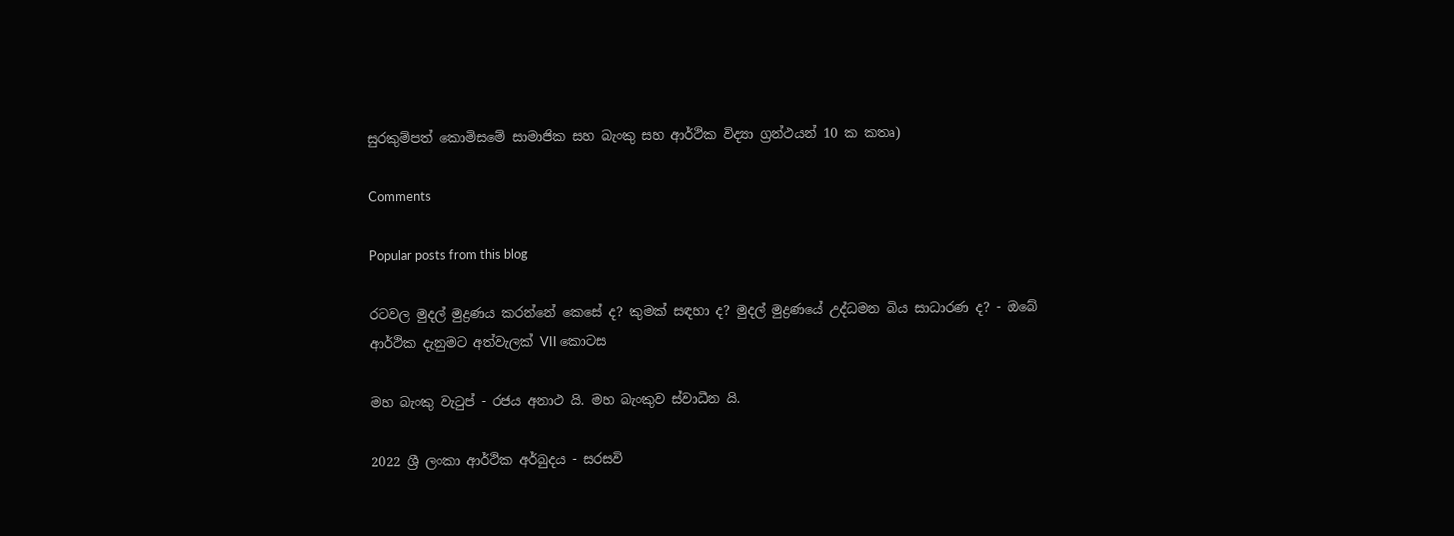සුරකුම්පත් කොමිසමේ සාමාජික සහ බැංකු සහ ආර්ථික විද්‍යා ග්‍රන්ථයන් 10 ක කතෘ)

Comments

Popular posts from this blog

රටවල මුදල් මුද්‍රණය කරන්නේ කෙසේ ද? කුමක් සඳහා ද? මුදල් මුද්‍රණයේ උද්ධමන බිය සාධාරණ ද? - ඔබේ ආර්ථික දැනුමට අත්වැලක් VII කොටස

මහ බැංකු වැටුප් - රජය අනාථ යි. මහ බැංකුව ස්වාධීන යි.

2022 ශ්‍රී ලංකා ආර්ථික අර්බුදය - සරසවි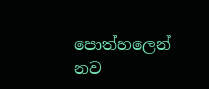පොත්හලෙන් නව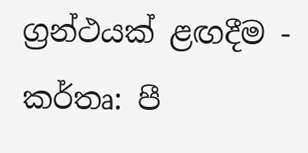ග්‍රන්ථයක් ළඟදීම - කර්තෘ: පී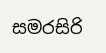සමරසිරි